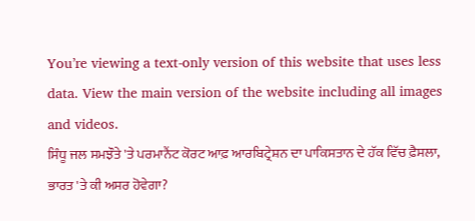You’re viewing a text-only version of this website that uses less data. View the main version of the website including all images and videos.
ਸਿੰਧੂ ਜਲ ਸਮਝੌਤੇ 'ਤੇ ਪਰਮਾਨੈਂਟ ਕੋਰਟ ਆਫ਼ ਆਰਬਿਟ੍ਰੇਸ਼ਨ ਦਾ ਪਾਕਿਸਤਾਨ ਦੇ ਹੱਕ ਵਿੱਚ ਫ਼ੈਸਲਾ, ਭਾਰਤ 'ਤੇ ਕੀ ਅਸਰ ਹੋਵੇਗਾ?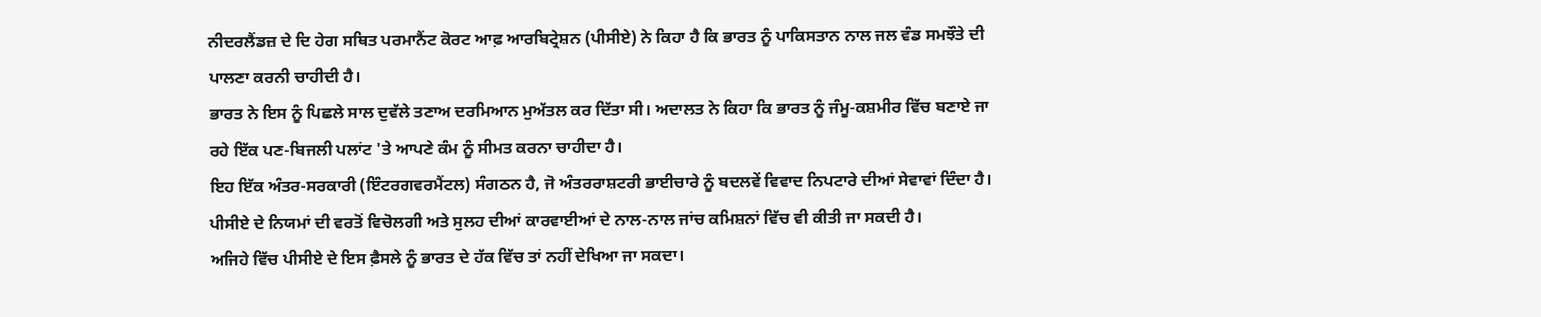ਨੀਦਰਲੈਂਡਜ਼ ਦੇ ਦਿ ਹੇਗ ਸਥਿਤ ਪਰਮਾਨੈਂਟ ਕੋਰਟ ਆਫ਼ ਆਰਬਿਟ੍ਰੇਸ਼ਨ (ਪੀਸੀਏ) ਨੇ ਕਿਹਾ ਹੈ ਕਿ ਭਾਰਤ ਨੂੰ ਪਾਕਿਸਤਾਨ ਨਾਲ ਜਲ ਵੰਡ ਸਮਝੌਤੇ ਦੀ ਪਾਲਣਾ ਕਰਨੀ ਚਾਹੀਦੀ ਹੈ।
ਭਾਰਤ ਨੇ ਇਸ ਨੂੰ ਪਿਛਲੇ ਸਾਲ ਦੁਵੱਲੇ ਤਣਾਅ ਦਰਮਿਆਨ ਮੁਅੱਤਲ ਕਰ ਦਿੱਤਾ ਸੀ। ਅਦਾਲਤ ਨੇ ਕਿਹਾ ਕਿ ਭਾਰਤ ਨੂੰ ਜੰਮੂ-ਕਸ਼ਮੀਰ ਵਿੱਚ ਬਣਾਏ ਜਾ ਰਹੇ ਇੱਕ ਪਣ-ਬਿਜਲੀ ਪਲਾਂਟ 'ਤੇ ਆਪਣੇ ਕੰਮ ਨੂੰ ਸੀਮਤ ਕਰਨਾ ਚਾਹੀਦਾ ਹੈ।
ਇਹ ਇੱਕ ਅੰਤਰ-ਸਰਕਾਰੀ (ਇੰਟਰਗਵਰਮੈਂਟਲ) ਸੰਗਠਨ ਹੈ, ਜੋ ਅੰਤਰਰਾਸ਼ਟਰੀ ਭਾਈਚਾਰੇ ਨੂੰ ਬਦਲਵੇਂ ਵਿਵਾਦ ਨਿਪਟਾਰੇ ਦੀਆਂ ਸੇਵਾਵਾਂ ਦਿੰਦਾ ਹੈ। ਪੀਸੀਏ ਦੇ ਨਿਯਮਾਂ ਦੀ ਵਰਤੋਂ ਵਿਚੋਲਗੀ ਅਤੇ ਸੁਲਹ ਦੀਆਂ ਕਾਰਵਾਈਆਂ ਦੇ ਨਾਲ-ਨਾਲ ਜਾਂਚ ਕਮਿਸ਼ਨਾਂ ਵਿੱਚ ਵੀ ਕੀਤੀ ਜਾ ਸਕਦੀ ਹੈ।
ਅਜਿਹੇ ਵਿੱਚ ਪੀਸੀਏ ਦੇ ਇਸ ਫ਼ੈਸਲੇ ਨੂੰ ਭਾਰਤ ਦੇ ਹੱਕ ਵਿੱਚ ਤਾਂ ਨਹੀਂ ਦੇਖਿਆ ਜਾ ਸਕਦਾ।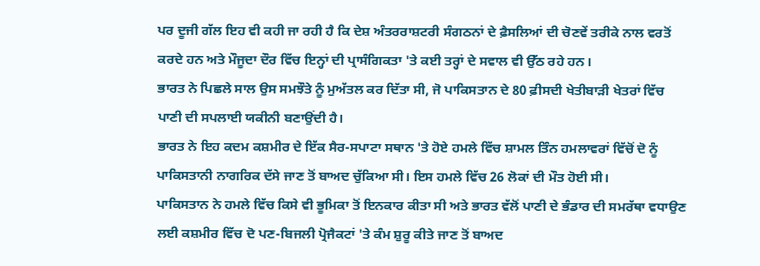ਪਰ ਦੂਜੀ ਗੱਲ ਇਹ ਵੀ ਕਹੀ ਜਾ ਰਹੀ ਹੈ ਕਿ ਦੇਸ਼ ਅੰਤਰਰਾਸ਼ਟਰੀ ਸੰਗਠਨਾਂ ਦੇ ਫ਼ੈਸਲਿਆਂ ਦੀ ਚੋਣਵੇਂ ਤਰੀਕੇ ਨਾਲ ਵਰਤੋਂ ਕਰਦੇ ਹਨ ਅਤੇ ਮੌਜੂਦਾ ਦੌਰ ਵਿੱਚ ਇਨ੍ਹਾਂ ਦੀ ਪ੍ਰਾਸੰਗਿਕਤਾ 'ਤੇ ਕਈ ਤਰ੍ਹਾਂ ਦੇ ਸਵਾਲ ਵੀ ਉੱਠ ਰਹੇ ਹਨ।
ਭਾਰਤ ਨੇ ਪਿਛਲੇ ਸਾਲ ਉਸ ਸਮਝੌਤੇ ਨੂੰ ਮੁਅੱਤਲ ਕਰ ਦਿੱਤਾ ਸੀ, ਜੋ ਪਾਕਿਸਤਾਨ ਦੇ 80 ਫ਼ੀਸਦੀ ਖੇਤੀਬਾੜੀ ਖੇਤਰਾਂ ਵਿੱਚ ਪਾਣੀ ਦੀ ਸਪਲਾਈ ਯਕੀਨੀ ਬਣਾਉਂਦੀ ਹੈ।
ਭਾਰਤ ਨੇ ਇਹ ਕਦਮ ਕਸ਼ਮੀਰ ਦੇ ਇੱਕ ਸੈਰ-ਸਪਾਟਾ ਸਥਾਨ 'ਤੇ ਹੋਏ ਹਮਲੇ ਵਿੱਚ ਸ਼ਾਮਲ ਤਿੰਨ ਹਮਲਾਵਰਾਂ ਵਿੱਚੋਂ ਦੋ ਨੂੰ ਪਾਕਿਸਤਾਨੀ ਨਾਗਰਿਕ ਦੱਸੇ ਜਾਣ ਤੋਂ ਬਾਅਦ ਚੁੱਕਿਆ ਸੀ। ਇਸ ਹਮਲੇ ਵਿੱਚ 26 ਲੋਕਾਂ ਦੀ ਮੌਤ ਹੋਈ ਸੀ।
ਪਾਕਿਸਤਾਨ ਨੇ ਹਮਲੇ ਵਿੱਚ ਕਿਸੇ ਵੀ ਭੂਮਿਕਾ ਤੋਂ ਇਨਕਾਰ ਕੀਤਾ ਸੀ ਅਤੇ ਭਾਰਤ ਵੱਲੋਂ ਪਾਣੀ ਦੇ ਭੰਡਾਰ ਦੀ ਸਮਰੱਥਾ ਵਧਾਉਣ ਲਈ ਕਸ਼ਮੀਰ ਵਿੱਚ ਦੋ ਪਣ-ਬਿਜਲੀ ਪ੍ਰੋਜੈਕਟਾਂ 'ਤੇ ਕੰਮ ਸ਼ੁਰੂ ਕੀਤੇ ਜਾਣ ਤੋਂ ਬਾਅਦ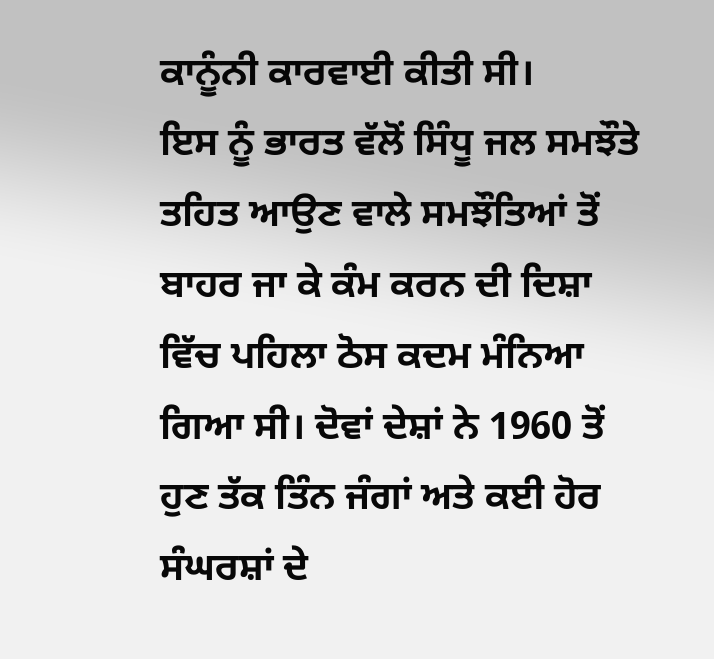ਕਾਨੂੰਨੀ ਕਾਰਵਾਈ ਕੀਤੀ ਸੀ।
ਇਸ ਨੂੰ ਭਾਰਤ ਵੱਲੋਂ ਸਿੰਧੂ ਜਲ ਸਮਝੌਤੇ ਤਹਿਤ ਆਉਣ ਵਾਲੇ ਸਮਝੌਤਿਆਂ ਤੋਂ ਬਾਹਰ ਜਾ ਕੇ ਕੰਮ ਕਰਨ ਦੀ ਦਿਸ਼ਾ ਵਿੱਚ ਪਹਿਲਾ ਠੋਸ ਕਦਮ ਮੰਨਿਆ ਗਿਆ ਸੀ। ਦੋਵਾਂ ਦੇਸ਼ਾਂ ਨੇ 1960 ਤੋਂ ਹੁਣ ਤੱਕ ਤਿੰਨ ਜੰਗਾਂ ਅਤੇ ਕਈ ਹੋਰ ਸੰਘਰਸ਼ਾਂ ਦੇ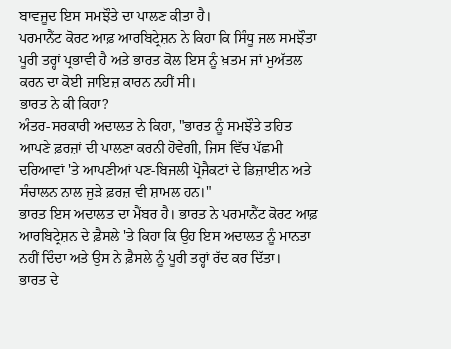ਬਾਵਜੂਦ ਇਸ ਸਮਝੌਤੇ ਦਾ ਪਾਲਣ ਕੀਤਾ ਹੈ।
ਪਰਮਾਨੈਂਟ ਕੋਰਟ ਆਫ਼ ਆਰਬਿਟ੍ਰੇਸ਼ਨ ਨੇ ਕਿਹਾ ਕਿ ਸਿੰਧੂ ਜਲ ਸਮਝੌਤਾ ਪੂਰੀ ਤਰ੍ਹਾਂ ਪ੍ਰਭਾਵੀ ਹੈ ਅਤੇ ਭਾਰਤ ਕੋਲ ਇਸ ਨੂੰ ਖ਼ਤਮ ਜਾਂ ਮੁਅੱਤਲ ਕਰਨ ਦਾ ਕੋਈ ਜਾਇਜ਼ ਕਾਰਨ ਨਹੀਂ ਸੀ।
ਭਾਰਤ ਨੇ ਕੀ ਕਿਹਾ?
ਅੰਤਰ-ਸਰਕਾਰੀ ਅਦਾਲਤ ਨੇ ਕਿਹਾ, "ਭਾਰਤ ਨੂੰ ਸਮਝੌਤੇ ਤਹਿਤ ਆਪਣੇ ਫ਼ਰਜ਼ਾਂ ਦੀ ਪਾਲਣਾ ਕਰਨੀ ਹੋਵੇਗੀ, ਜਿਸ ਵਿੱਚ ਪੱਛਮੀ ਦਰਿਆਵਾਂ 'ਤੇ ਆਪਣੀਆਂ ਪਣ-ਬਿਜਲੀ ਪ੍ਰੋਜੈਕਟਾਂ ਦੇ ਡਿਜ਼ਾਈਨ ਅਤੇ ਸੰਚਾਲਨ ਨਾਲ ਜੁੜੇ ਫ਼ਰਜ਼ ਵੀ ਸ਼ਾਮਲ ਹਨ।"
ਭਾਰਤ ਇਸ ਅਦਾਲਤ ਦਾ ਮੈਂਬਰ ਹੈ। ਭਾਰਤ ਨੇ ਪਰਮਾਨੈਂਟ ਕੋਰਟ ਆਫ਼ ਆਰਬਿਟ੍ਰੇਸ਼ਨ ਦੇ ਫ਼ੈਸਲੇ 'ਤੇ ਕਿਹਾ ਕਿ ਉਹ ਇਸ ਅਦਾਲਤ ਨੂੰ ਮਾਨਤਾ ਨਹੀਂ ਦਿੰਦਾ ਅਤੇ ਉਸ ਨੇ ਫ਼ੈਸਲੇ ਨੂੰ ਪੂਰੀ ਤਰ੍ਹਾਂ ਰੱਦ ਕਰ ਦਿੱਤਾ।
ਭਾਰਤ ਦੇ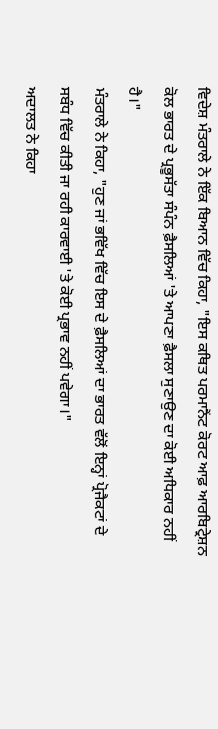ਵਿਦੇਸ਼ ਮੰਤਰਾਲੇ ਨੇ ਇੱਕ ਬਿਆਨ ਵਿੱਚ ਕਿਹਾ, "ਇਸ ਕਥਿਤ ਪਰਮਾਨੈਂਟ ਕੋਰਟ ਆਫ਼ ਆਰਬਿਟ੍ਰੇਸ਼ਨ ਕੋਲ ਭਾਰਤ ਦੇ ਪ੍ਰਭੂਸੱਤਾ ਸੰਪੰਨ ਫ਼ੈਸਲਿਆਂ 'ਤੇ ਆਪਣਾ ਫ਼ੈਸਲਾ ਸੁਣਾਉਣ ਦਾ ਕੋਈ ਅਧਿਕਾਰ ਨਹੀਂ ਹੈ।"
ਮੰਤਰਾਲੇ ਨੇ ਕਿਹਾ, "ਹੁਣ ਜਾਂ ਭਵਿੱਖ ਵਿੱਚ ਇਸ ਦੇ ਫ਼ੈਸਲਿਆਂ ਦਾ ਭਾਰਤ ਵੱਲੋਂ ਇਨ੍ਹਾਂ ਪ੍ਰੋਜੈਕਟਾਂ ਦੇ ਸਬੰਧ ਵਿੱਚ ਕੀਤੀ ਜਾ ਰਹੀ ਕਾਰਵਾਈ 'ਤੇ ਕੋਈ ਪ੍ਰਭਾਵ ਨਹੀਂ ਪਵੇਗਾ।"
ਅਦਾਲਤ ਨੇ ਕਿਹਾ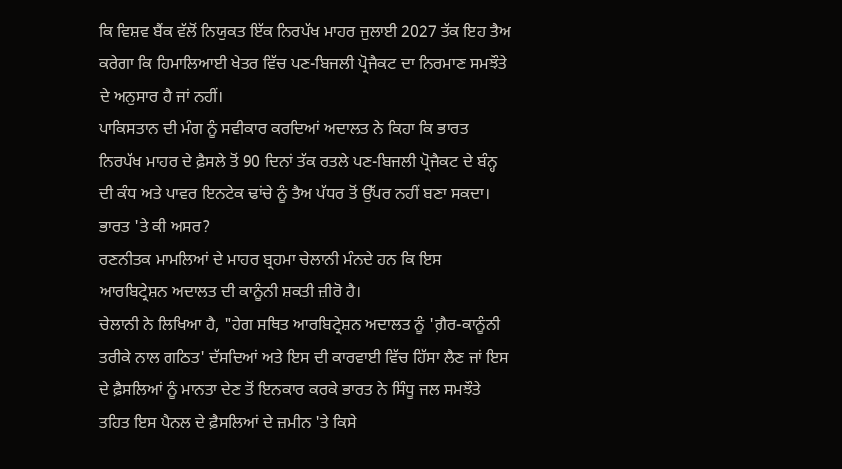ਕਿ ਵਿਸ਼ਵ ਬੈਂਕ ਵੱਲੋਂ ਨਿਯੁਕਤ ਇੱਕ ਨਿਰਪੱਖ ਮਾਹਰ ਜੁਲਾਈ 2027 ਤੱਕ ਇਹ ਤੈਅ ਕਰੇਗਾ ਕਿ ਹਿਮਾਲਿਆਈ ਖੇਤਰ ਵਿੱਚ ਪਣ-ਬਿਜਲੀ ਪ੍ਰੋਜੈਕਟ ਦਾ ਨਿਰਮਾਣ ਸਮਝੌਤੇ ਦੇ ਅਨੁਸਾਰ ਹੈ ਜਾਂ ਨਹੀਂ।
ਪਾਕਿਸਤਾਨ ਦੀ ਮੰਗ ਨੂੰ ਸਵੀਕਾਰ ਕਰਦਿਆਂ ਅਦਾਲਤ ਨੇ ਕਿਹਾ ਕਿ ਭਾਰਤ ਨਿਰਪੱਖ ਮਾਹਰ ਦੇ ਫ਼ੈਸਲੇ ਤੋਂ 90 ਦਿਨਾਂ ਤੱਕ ਰਤਲੇ ਪਣ-ਬਿਜਲੀ ਪ੍ਰੋਜੈਕਟ ਦੇ ਬੰਨ੍ਹ ਦੀ ਕੰਧ ਅਤੇ ਪਾਵਰ ਇਨਟੇਕ ਢਾਂਚੇ ਨੂੰ ਤੈਅ ਪੱਧਰ ਤੋਂ ਉੱਪਰ ਨਹੀਂ ਬਣਾ ਸਕਦਾ।
ਭਾਰਤ 'ਤੇ ਕੀ ਅਸਰ?
ਰਣਨੀਤਕ ਮਾਮਲਿਆਂ ਦੇ ਮਾਹਰ ਬ੍ਰਹਮਾ ਚੇਲਾਨੀ ਮੰਨਦੇ ਹਨ ਕਿ ਇਸ ਆਰਬਿਟ੍ਰੇਸ਼ਨ ਅਦਾਲਤ ਦੀ ਕਾਨੂੰਨੀ ਸ਼ਕਤੀ ਜ਼ੀਰੋ ਹੈ।
ਚੇਲਾਨੀ ਨੇ ਲਿਖਿਆ ਹੈ, "ਹੇਗ ਸਥਿਤ ਆਰਬਿਟ੍ਰੇਸ਼ਨ ਅਦਾਲਤ ਨੂੰ 'ਗ਼ੈਰ-ਕਾਨੂੰਨੀ ਤਰੀਕੇ ਨਾਲ ਗਠਿਤ' ਦੱਸਦਿਆਂ ਅਤੇ ਇਸ ਦੀ ਕਾਰਵਾਈ ਵਿੱਚ ਹਿੱਸਾ ਲੈਣ ਜਾਂ ਇਸ ਦੇ ਫ਼ੈਸਲਿਆਂ ਨੂੰ ਮਾਨਤਾ ਦੇਣ ਤੋਂ ਇਨਕਾਰ ਕਰਕੇ ਭਾਰਤ ਨੇ ਸਿੰਧੂ ਜਲ ਸਮਝੌਤੇ ਤਹਿਤ ਇਸ ਪੈਨਲ ਦੇ ਫ਼ੈਸਲਿਆਂ ਦੇ ਜ਼ਮੀਨ 'ਤੇ ਕਿਸੇ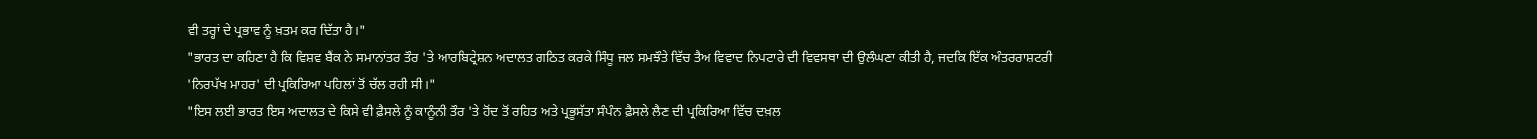ਵੀ ਤਰ੍ਹਾਂ ਦੇ ਪ੍ਰਭਾਵ ਨੂੰ ਖ਼ਤਮ ਕਰ ਦਿੱਤਾ ਹੈ।"
"ਭਾਰਤ ਦਾ ਕਹਿਣਾ ਹੈ ਕਿ ਵਿਸ਼ਵ ਬੈਂਕ ਨੇ ਸਮਾਨਾਂਤਰ ਤੌਰ 'ਤੇ ਆਰਬਿਟ੍ਰੇਸ਼ਨ ਅਦਾਲਤ ਗਠਿਤ ਕਰਕੇ ਸਿੰਧੂ ਜਲ ਸਮਝੌਤੇ ਵਿੱਚ ਤੈਅ ਵਿਵਾਦ ਨਿਪਟਾਰੇ ਦੀ ਵਿਵਸਥਾ ਦੀ ਉਲੰਘਣਾ ਕੀਤੀ ਹੈ, ਜਦਕਿ ਇੱਕ ਅੰਤਰਰਾਸ਼ਟਰੀ 'ਨਿਰਪੱਖ ਮਾਹਰ' ਦੀ ਪ੍ਰਕਿਰਿਆ ਪਹਿਲਾਂ ਤੋਂ ਚੱਲ ਰਹੀ ਸੀ।"
"ਇਸ ਲਈ ਭਾਰਤ ਇਸ ਅਦਾਲਤ ਦੇ ਕਿਸੇ ਵੀ ਫ਼ੈਸਲੇ ਨੂੰ ਕਾਨੂੰਨੀ ਤੌਰ 'ਤੇ ਹੋਂਦ ਤੋਂ ਰਹਿਤ ਅਤੇ ਪ੍ਰਭੂਸੱਤਾ ਸੰਪੰਨ ਫ਼ੈਸਲੇ ਲੈਣ ਦੀ ਪ੍ਰਕਿਰਿਆ ਵਿੱਚ ਦਖ਼ਲ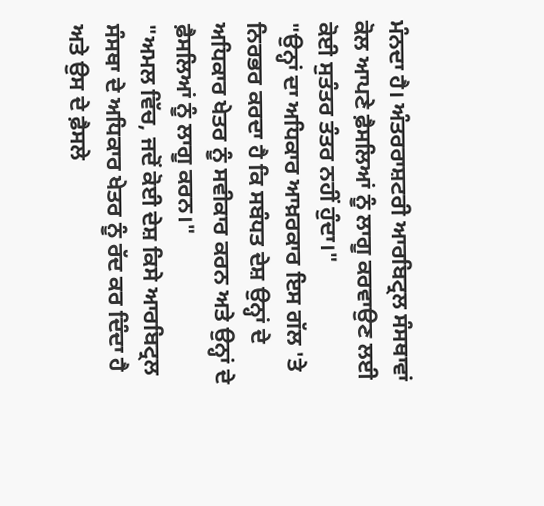ਮੰਨਦਾ ਹੈ। ਅੰਤਰਰਾਸ਼ਟਰੀ ਆਰਬਿਟ੍ਰਲ ਸੰਸਥਾਵਾਂ ਕੋਲ ਆਪਣੇ ਫ਼ੈਸਲਿਆਂ ਨੂੰ ਲਾਗੂ ਕਰਵਾਉਣ ਲਈ ਕੋਈ ਸੁਤੰਤਰ ਤੰਤਰ ਨਹੀਂ ਹੁੰਦਾ।"
"ਉਨ੍ਹਾਂ ਦਾ ਅਧਿਕਾਰ ਆਖ਼ਰਕਾਰ ਇਸ ਗੱਲ 'ਤੇ ਨਿਰਭਰ ਕਰਦਾ ਹੈ ਕਿ ਸਬੰਧਤ ਦੇਸ਼ ਉਨ੍ਹਾਂ ਦੇ ਅਧਿਕਾਰ ਖੇਤਰ ਨੂੰ ਸਵੀਕਾਰ ਕਰਨ ਅਤੇ ਉਨ੍ਹਾਂ ਦੇ ਫ਼ੈਸਲਿਆਂ ਨੂੰ ਲਾਗੂ ਕਰਨ।"
"ਅਮਲ ਵਿੱਚ, ਜਦੋਂ ਕੋਈ ਦੇਸ਼ ਕਿਸੇ ਆਰਬਿਟ੍ਰਲ ਸੰਸਥਾ ਦੇ ਅਧਿਕਾਰ ਖੇਤਰ ਨੂੰ ਰੱਦ ਕਰ ਦਿੰਦਾ ਹੈ ਅਤੇ ਉਸ ਦੇ ਫ਼ੈਸਲੇ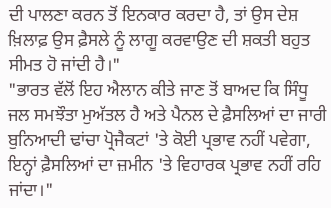ਦੀ ਪਾਲਣਾ ਕਰਨ ਤੋਂ ਇਨਕਾਰ ਕਰਦਾ ਹੈ, ਤਾਂ ਉਸ ਦੇਸ਼ ਖ਼ਿਲਾਫ਼ ਉਸ ਫ਼ੈਸਲੇ ਨੂੰ ਲਾਗੂ ਕਰਵਾਉਣ ਦੀ ਸ਼ਕਤੀ ਬਹੁਤ ਸੀਮਤ ਹੋ ਜਾਂਦੀ ਹੈ।"
"ਭਾਰਤ ਵੱਲੋਂ ਇਹ ਐਲਾਨ ਕੀਤੇ ਜਾਣ ਤੋਂ ਬਾਅਦ ਕਿ ਸਿੰਧੂ ਜਲ ਸਮਝੌਤਾ ਮੁਅੱਤਲ ਹੈ ਅਤੇ ਪੈਨਲ ਦੇ ਫ਼ੈਸਲਿਆਂ ਦਾ ਜਾਰੀ ਬੁਨਿਆਦੀ ਢਾਂਚਾ ਪ੍ਰੋਜੈਕਟਾਂ 'ਤੇ ਕੋਈ ਪ੍ਰਭਾਵ ਨਹੀਂ ਪਵੇਗਾ, ਇਨ੍ਹਾਂ ਫ਼ੈਸਲਿਆਂ ਦਾ ਜ਼ਮੀਨ 'ਤੇ ਵਿਹਾਰਕ ਪ੍ਰਭਾਵ ਨਹੀਂ ਰਹਿ ਜਾਂਦਾ।"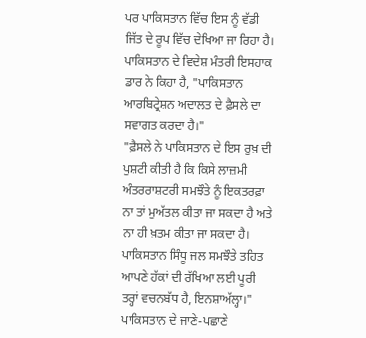ਪਰ ਪਾਕਿਸਤਾਨ ਵਿੱਚ ਇਸ ਨੂੰ ਵੱਡੀ ਜਿੱਤ ਦੇ ਰੂਪ ਵਿੱਚ ਦੇਖਿਆ ਜਾ ਰਿਹਾ ਹੈ।
ਪਾਕਿਸਤਾਨ ਦੇ ਵਿਦੇਸ਼ ਮੰਤਰੀ ਇਸਹਾਕ ਡਾਰ ਨੇ ਕਿਹਾ ਹੈ, "ਪਾਕਿਸਤਾਨ ਆਰਬਿਟ੍ਰੇਸ਼ਨ ਅਦਾਲਤ ਦੇ ਫ਼ੈਸਲੇ ਦਾ ਸਵਾਗਤ ਕਰਦਾ ਹੈ।"
"ਫ਼ੈਸਲੇ ਨੇ ਪਾਕਿਸਤਾਨ ਦੇ ਇਸ ਰੁਖ਼ ਦੀ ਪੁਸ਼ਟੀ ਕੀਤੀ ਹੈ ਕਿ ਕਿਸੇ ਲਾਜ਼ਮੀ ਅੰਤਰਰਾਸ਼ਟਰੀ ਸਮਝੌਤੇ ਨੂੰ ਇਕਤਰਫ਼ਾ ਨਾ ਤਾਂ ਮੁਅੱਤਲ ਕੀਤਾ ਜਾ ਸਕਦਾ ਹੈ ਅਤੇ ਨਾ ਹੀ ਖ਼ਤਮ ਕੀਤਾ ਜਾ ਸਕਦਾ ਹੈ। ਪਾਕਿਸਤਾਨ ਸਿੰਧੂ ਜਲ ਸਮਝੌਤੇ ਤਹਿਤ ਆਪਣੇ ਹੱਕਾਂ ਦੀ ਰੱਖਿਆ ਲਈ ਪੂਰੀ ਤਰ੍ਹਾਂ ਵਚਨਬੱਧ ਹੈ, ਇਨਸ਼ਾਅੱਲ੍ਹਾ।"
ਪਾਕਿਸਤਾਨ ਦੇ ਜਾਣੇ-ਪਛਾਣੇ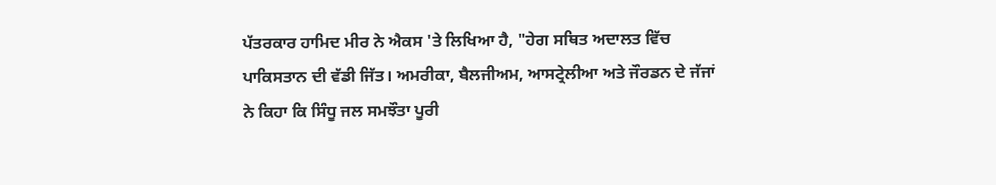ਪੱਤਰਕਾਰ ਹਾਮਿਦ ਮੀਰ ਨੇ ਐਕਸ 'ਤੇ ਲਿਖਿਆ ਹੈ, "ਹੇਗ ਸਥਿਤ ਅਦਾਲਤ ਵਿੱਚ ਪਾਕਿਸਤਾਨ ਦੀ ਵੱਡੀ ਜਿੱਤ। ਅਮਰੀਕਾ, ਬੈਲਜੀਅਮ, ਆਸਟ੍ਰੇਲੀਆ ਅਤੇ ਜੌਰਡਨ ਦੇ ਜੱਜਾਂ ਨੇ ਕਿਹਾ ਕਿ ਸਿੰਧੂ ਜਲ ਸਮਝੌਤਾ ਪੂਰੀ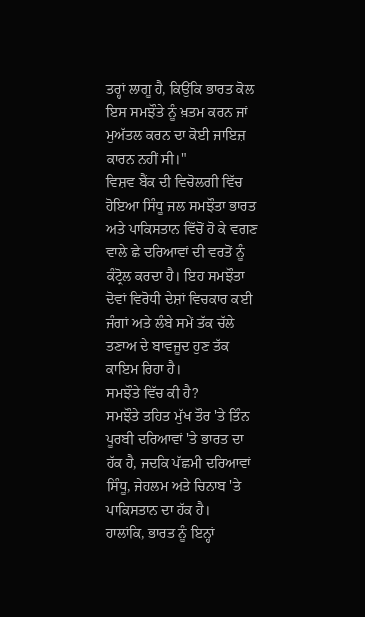ਤਰ੍ਹਾਂ ਲਾਗੂ ਹੈ, ਕਿਉਂਕਿ ਭਾਰਤ ਕੋਲ ਇਸ ਸਮਝੌਤੇ ਨੂੰ ਖ਼ਤਮ ਕਰਨ ਜਾਂ ਮੁਅੱਤਲ ਕਰਨ ਦਾ ਕੋਈ ਜਾਇਜ਼ ਕਾਰਨ ਨਹੀਂ ਸੀ।"
ਵਿਸ਼ਵ ਬੈਂਕ ਦੀ ਵਿਚੋਲਗੀ ਵਿੱਚ ਹੋਇਆ ਸਿੰਧੂ ਜਲ ਸਮਝੌਤਾ ਭਾਰਤ ਅਤੇ ਪਾਕਿਸਤਾਨ ਵਿੱਚੋਂ ਹੋ ਕੇ ਵਗਣ ਵਾਲੇ ਛੇ ਦਰਿਆਵਾਂ ਦੀ ਵਰਤੋਂ ਨੂੰ ਕੰਟ੍ਰੋਲ ਕਰਦਾ ਹੈ। ਇਹ ਸਮਝੌਤਾ ਦੋਵਾਂ ਵਿਰੋਧੀ ਦੇਸ਼ਾਂ ਵਿਚਕਾਰ ਕਈ ਜੰਗਾਂ ਅਤੇ ਲੰਬੇ ਸਮੇਂ ਤੱਕ ਚੱਲੇ ਤਣਾਅ ਦੇ ਬਾਵਜੂਦ ਹੁਣ ਤੱਕ ਕਾਇਮ ਰਿਹਾ ਹੈ।
ਸਮਝੌਤੇ ਵਿੱਚ ਕੀ ਹੈ?
ਸਮਝੌਤੇ ਤਹਿਤ ਮੁੱਖ ਤੌਰ 'ਤੇ ਤਿੰਨ ਪੂਰਬੀ ਦਰਿਆਵਾਂ 'ਤੇ ਭਾਰਤ ਦਾ ਹੱਕ ਹੈ, ਜਦਕਿ ਪੱਛਮੀ ਦਰਿਆਵਾਂ ਸਿੰਧੂ, ਜੇਹਲਮ ਅਤੇ ਚਿਨਾਬ 'ਤੇ ਪਾਕਿਸਤਾਨ ਦਾ ਹੱਕ ਹੈ।
ਹਾਲਾਂਕਿ, ਭਾਰਤ ਨੂੰ ਇਨ੍ਹਾਂ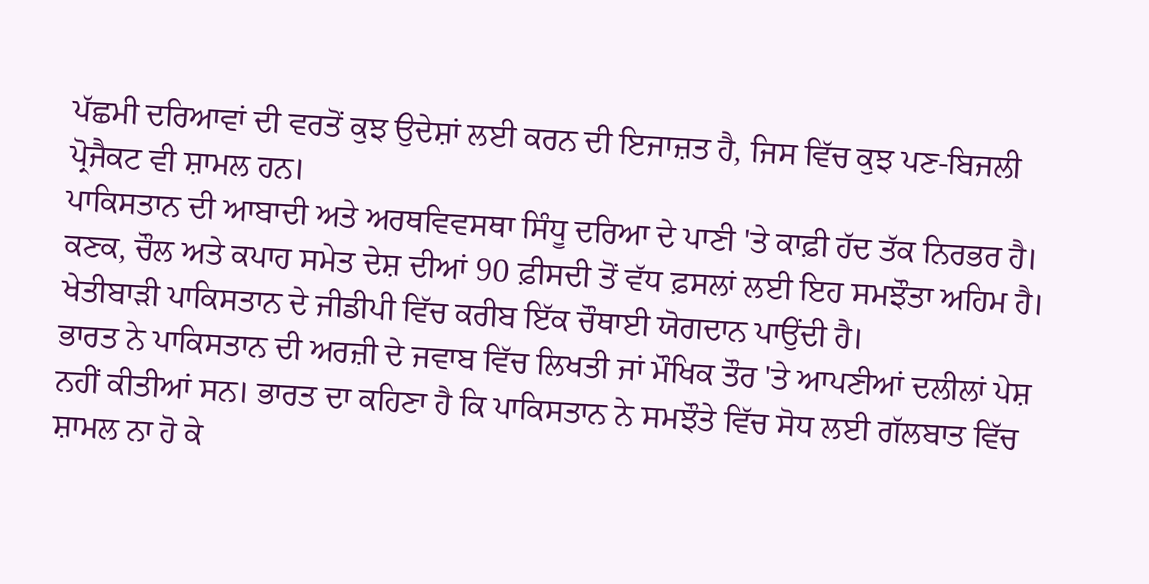ਪੱਛਮੀ ਦਰਿਆਵਾਂ ਦੀ ਵਰਤੋਂ ਕੁਝ ਉਦੇਸ਼ਾਂ ਲਈ ਕਰਨ ਦੀ ਇਜਾਜ਼ਤ ਹੈ, ਜਿਸ ਵਿੱਚ ਕੁਝ ਪਣ-ਬਿਜਲੀ ਪ੍ਰੋਜੈਕਟ ਵੀ ਸ਼ਾਮਲ ਹਨ।
ਪਾਕਿਸਤਾਨ ਦੀ ਆਬਾਦੀ ਅਤੇ ਅਰਥਵਿਵਸਥਾ ਸਿੰਧੂ ਦਰਿਆ ਦੇ ਪਾਣੀ 'ਤੇ ਕਾਫ਼ੀ ਹੱਦ ਤੱਕ ਨਿਰਭਰ ਹੈ।
ਕਣਕ, ਚੌਲ ਅਤੇ ਕਪਾਹ ਸਮੇਤ ਦੇਸ਼ ਦੀਆਂ 90 ਫ਼ੀਸਦੀ ਤੋਂ ਵੱਧ ਫ਼ਸਲਾਂ ਲਈ ਇਹ ਸਮਝੌਤਾ ਅਹਿਮ ਹੈ। ਖੇਤੀਬਾੜੀ ਪਾਕਿਸਤਾਨ ਦੇ ਜੀਡੀਪੀ ਵਿੱਚ ਕਰੀਬ ਇੱਕ ਚੌਥਾਈ ਯੋਗਦਾਨ ਪਾਉਂਦੀ ਹੈ।
ਭਾਰਤ ਨੇ ਪਾਕਿਸਤਾਨ ਦੀ ਅਰਜ਼ੀ ਦੇ ਜਵਾਬ ਵਿੱਚ ਲਿਖਤੀ ਜਾਂ ਮੌਖਿਕ ਤੌਰ 'ਤੇ ਆਪਣੀਆਂ ਦਲੀਲਾਂ ਪੇਸ਼ ਨਹੀਂ ਕੀਤੀਆਂ ਸਨ। ਭਾਰਤ ਦਾ ਕਹਿਣਾ ਹੈ ਕਿ ਪਾਕਿਸਤਾਨ ਨੇ ਸਮਝੌਤੇ ਵਿੱਚ ਸੋਧ ਲਈ ਗੱਲਬਾਤ ਵਿੱਚ ਸ਼ਾਮਲ ਨਾ ਹੋ ਕੇ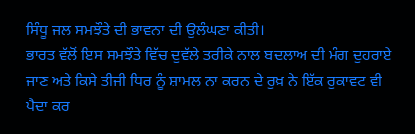ਸਿੰਧੂ ਜਲ ਸਮਝੌਤੇ ਦੀ ਭਾਵਨਾ ਦੀ ਉਲੰਘਣਾ ਕੀਤੀ।
ਭਾਰਤ ਵੱਲੋਂ ਇਸ ਸਮਝੌਤੇ ਵਿੱਚ ਦੁਵੱਲੇ ਤਰੀਕੇ ਨਾਲ ਬਦਲਾਅ ਦੀ ਮੰਗ ਦੁਹਰਾਏ ਜਾਣ ਅਤੇ ਕਿਸੇ ਤੀਜੀ ਧਿਰ ਨੂੰ ਸ਼ਾਮਲ ਨਾ ਕਰਨ ਦੇ ਰੁਖ਼ ਨੇ ਇੱਕ ਰੁਕਾਵਟ ਵੀ ਪੈਦਾ ਕਰ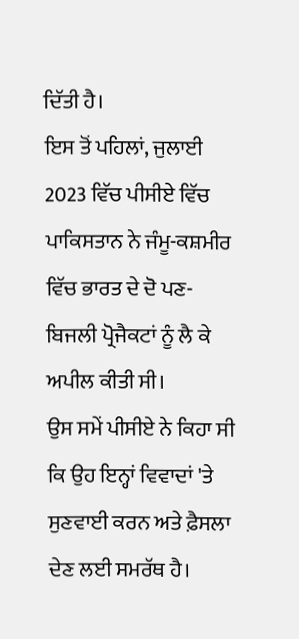ਦਿੱਤੀ ਹੈ।
ਇਸ ਤੋਂ ਪਹਿਲਾਂ, ਜੁਲਾਈ 2023 ਵਿੱਚ ਪੀਸੀਏ ਵਿੱਚ ਪਾਕਿਸਤਾਨ ਨੇ ਜੰਮੂ-ਕਸ਼ਮੀਰ ਵਿੱਚ ਭਾਰਤ ਦੇ ਦੋ ਪਣ-ਬਿਜਲੀ ਪ੍ਰੋਜੈਕਟਾਂ ਨੂੰ ਲੈ ਕੇ ਅਪੀਲ ਕੀਤੀ ਸੀ।
ਉਸ ਸਮੇਂ ਪੀਸੀਏ ਨੇ ਕਿਹਾ ਸੀ ਕਿ ਉਹ ਇਨ੍ਹਾਂ ਵਿਵਾਦਾਂ 'ਤੇ ਸੁਣਵਾਈ ਕਰਨ ਅਤੇ ਫ਼ੈਸਲਾ ਦੇਣ ਲਈ ਸਮਰੱਥ ਹੈ।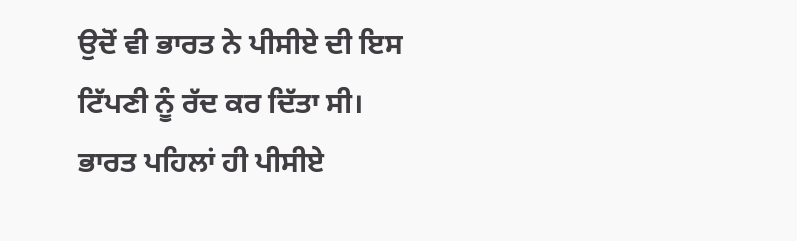ਉਦੋਂ ਵੀ ਭਾਰਤ ਨੇ ਪੀਸੀਏ ਦੀ ਇਸ ਟਿੱਪਣੀ ਨੂੰ ਰੱਦ ਕਰ ਦਿੱਤਾ ਸੀ। ਭਾਰਤ ਪਹਿਲਾਂ ਹੀ ਪੀਸੀਏ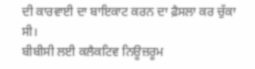ਦੀ ਕਾਰਵਾਈ ਦਾ ਬਾਇਕਾਟ ਕਰਨ ਦਾ ਫ਼ੈਸਲਾ ਕਰ ਚੁੱਕਾ ਸੀ।
ਬੀਬੀਸੀ ਲਈ ਕਲੈਕਟਿਵ ਨਿਊਜ਼ਰੂਮ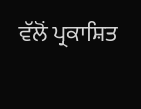ਵੱਲੋਂ ਪ੍ਰਕਾਸ਼ਿਤ